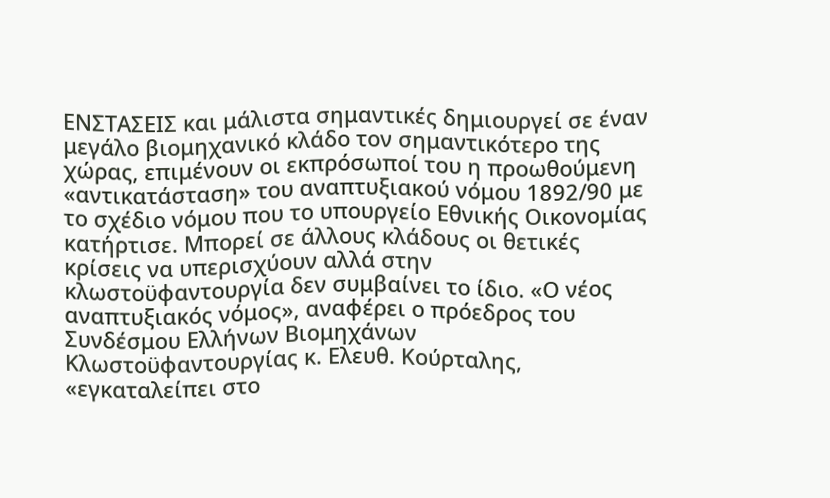ΕΝΣΤΑΣΕΙΣ και μάλιστα σημαντικές δημιουργεί σε έναν μεγάλο βιομηχανικό κλάδο τον σημαντικότερο της χώρας, επιμένουν οι εκπρόσωποί του η προωθούμενη «αντικατάσταση» του αναπτυξιακού νόμου 1892/90 με το σχέδιο νόμου που το υπουργείο Εθνικής Οικονομίας κατήρτισε. Μπορεί σε άλλους κλάδους οι θετικές κρίσεις να υπερισχύουν αλλά στην κλωστοϋφαντουργία δεν συμβαίνει το ίδιο. «Ο νέος αναπτυξιακός νόμος», αναφέρει ο πρόεδρος του Συνδέσμου Ελλήνων Βιομηχάνων Κλωστοϋφαντουργίας κ. Ελευθ. Κούρταλης, «εγκαταλείπει στο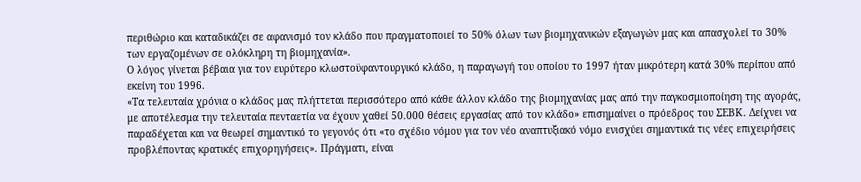περιθώριο και καταδικάζει σε αφανισμό τον κλάδο που πραγματοποιεί το 50% όλων των βιομηχανικών εξαγωγών μας και απασχολεί το 30% των εργαζομένων σε ολόκληρη τη βιομηχανία».
Ο λόγος γίνεται βέβαια για τον ευρύτερο κλωστοϋφαντουργικό κλάδο, η παραγωγή του οποίου το 1997 ήταν μικρότερη κατά 30% περίπου από εκείνη του 1996.
«Τα τελευταία χρόνια ο κλάδος μας πλήττεται περισσότερο από κάθε άλλον κλάδο της βιομηχανίας μας από την παγκοσμιοποίηση της αγοράς, με αποτέλεσμα την τελευταία πενταετία να έχουν χαθεί 50.000 θέσεις εργασίας από τον κλάδο» επισημαίνει ο πρόεδρος του ΣΕΒΚ. Δείχνει να παραδέχεται και να θεωρεί σημαντικό το γεγονός ότι «το σχέδιο νόμου για τον νέο αναπτυξιακό νόμο ενισχύει σημαντικά τις νέες επιχειρήσεις προβλέποντας κρατικές επιχορηγήσεις». Πράγματι, είναι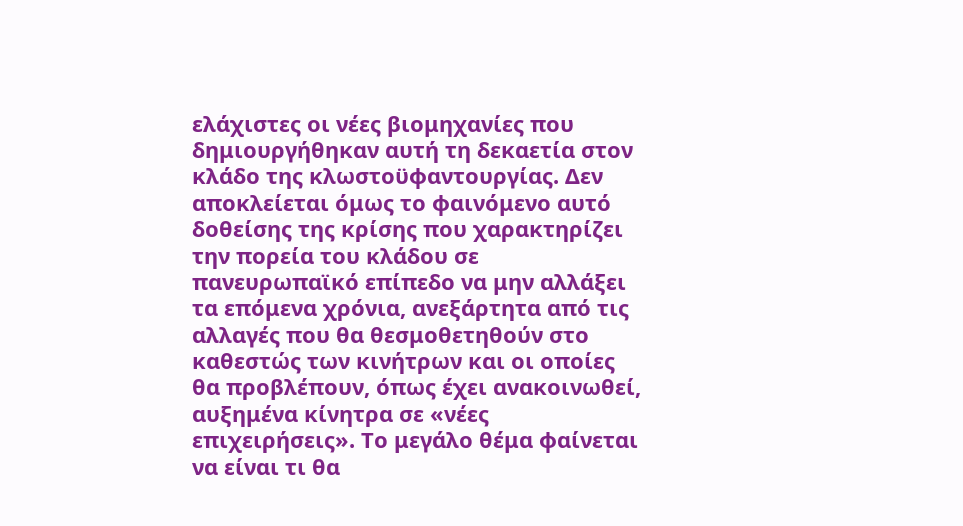ελάχιστες οι νέες βιομηχανίες που δημιουργήθηκαν αυτή τη δεκαετία στον κλάδο της κλωστοϋφαντουργίας. Δεν αποκλείεται όμως το φαινόμενο αυτό δοθείσης της κρίσης που χαρακτηρίζει την πορεία του κλάδου σε πανευρωπαϊκό επίπεδο να μην αλλάξει τα επόμενα χρόνια, ανεξάρτητα από τις αλλαγές που θα θεσμοθετηθούν στο καθεστώς των κινήτρων και οι οποίες θα προβλέπουν, όπως έχει ανακοινωθεί, αυξημένα κίνητρα σε «νέες επιχειρήσεις». Το μεγάλο θέμα φαίνεται να είναι τι θα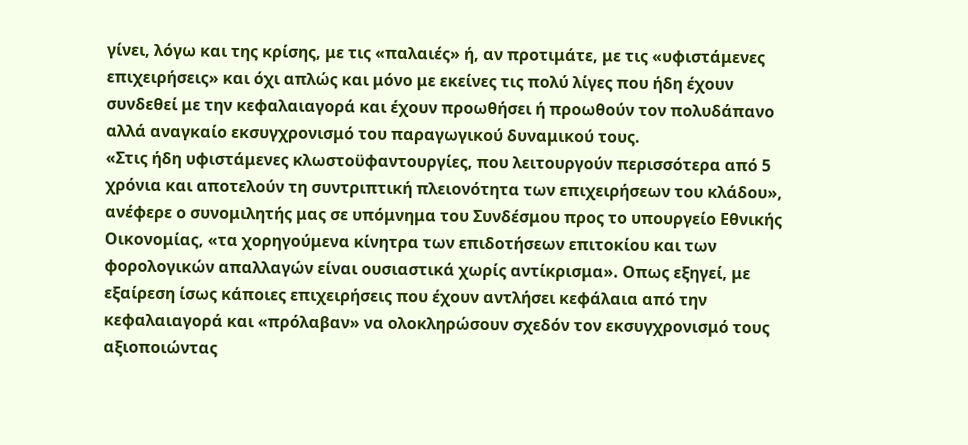γίνει, λόγω και της κρίσης, με τις «παλαιές» ή, αν προτιμάτε, με τις «υφιστάμενες επιχειρήσεις» και όχι απλώς και μόνο με εκείνες τις πολύ λίγες που ήδη έχουν συνδεθεί με την κεφαλαιαγορά και έχουν προωθήσει ή προωθούν τον πολυδάπανο αλλά αναγκαίο εκσυγχρονισμό του παραγωγικού δυναμικού τους.
«Στις ήδη υφιστάμενες κλωστοϋφαντουργίες, που λειτουργούν περισσότερα από 5 χρόνια και αποτελούν τη συντριπτική πλειονότητα των επιχειρήσεων του κλάδου», ανέφερε ο συνομιλητής μας σε υπόμνημα του Συνδέσμου προς το υπουργείο Εθνικής Οικονομίας, «τα χορηγούμενα κίνητρα των επιδοτήσεων επιτοκίου και των φορολογικών απαλλαγών είναι ουσιαστικά χωρίς αντίκρισμα». Οπως εξηγεί, με εξαίρεση ίσως κάποιες επιχειρήσεις που έχουν αντλήσει κεφάλαια από την κεφαλαιαγορά και «πρόλαβαν» να ολοκληρώσουν σχεδόν τον εκσυγχρονισμό τους αξιοποιώντας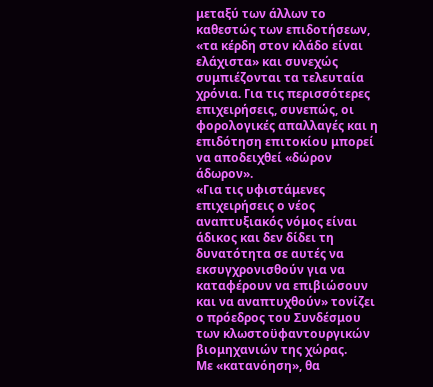μεταξύ των άλλων το καθεστώς των επιδοτήσεων, «τα κέρδη στον κλάδο είναι ελάχιστα» και συνεχώς συμπιέζονται τα τελευταία χρόνια. Για τις περισσότερες επιχειρήσεις, συνεπώς, οι φορολογικές απαλλαγές και η επιδότηση επιτοκίου μπορεί να αποδειχθεί «δώρον άδωρον».
«Για τις υφιστάμενες επιχειρήσεις ο νέος αναπτυξιακός νόμος είναι άδικος και δεν δίδει τη δυνατότητα σε αυτές να εκσυγχρονισθούν για να καταφέρουν να επιβιώσουν και να αναπτυχθούν» τονίζει ο πρόεδρος του Συνδέσμου των κλωστοϋφαντουργικών βιομηχανιών της χώρας.
Με «κατανόηση», θα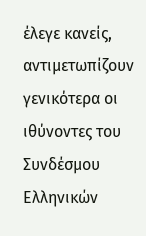έλεγε κανείς, αντιμετωπίζουν γενικότερα οι ιθύνοντες του Συνδέσμου Ελληνικών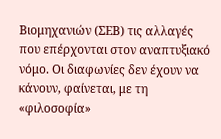Βιομηχανιών (ΣΕΒ) τις αλλαγές που επέρχονται στον αναπτυξιακό νόμο. Οι διαφωνίες δεν έχουν να κάνουν, φαίνεται, με τη «φιλοσοφία»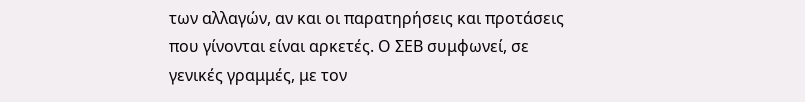των αλλαγών, αν και οι παρατηρήσεις και προτάσεις που γίνονται είναι αρκετές. Ο ΣΕΒ συμφωνεί, σε γενικές γραμμές, με τον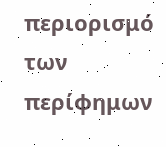περιορισμό των περίφημων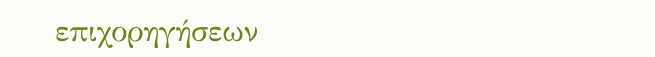επιχορηγήσεων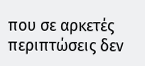που σε αρκετές περιπτώσεις δεν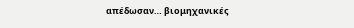απέδωσαν… βιομηχανικές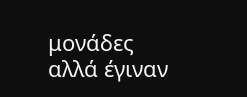μονάδες αλλά έγιναν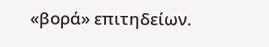«βορά» επιτηδείων.